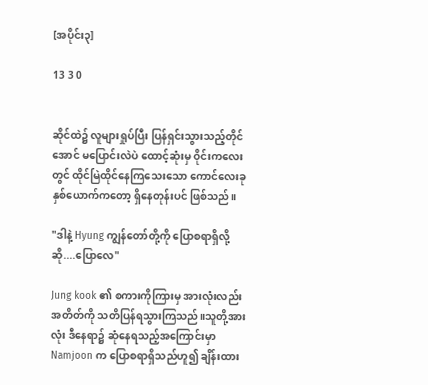[အပိုင်း၃]

13 3 0


ဆိုင်ထဲ၌ လူများရှုပ်ပြီး ပြန်ရှင်းသွားသည့်တိုင်အောင် မပြောင်းလဲပဲ ထောင့်ဆုံးမှ ဝိုင်းကလေးတွင် ထိုင်မြဲထိုင်နေကြသေးသော ကောင်လေးခုနှစ်ယောက်ကတော့ ရှိနေတုန်းပင် ဖြစ်သည်။

"ဒါနဲ့ Hyung ကျွန်တော်တို့ကို ပြောစရာရှိလို့ဆို....ပြောလေ"

Jung kook ၏ စကားကိုကြားမှ အားလုံးလည်း အတိတ်ကို သတိပြန်ရသွားကြသည်။သူတို့အားလုံး ဒီနေရာ၌ ဆုံနေရသည့်အကြောင်းမှာ Namjoon က ပြောစရာရှိသည်ဟူ၍ ချိန်းထား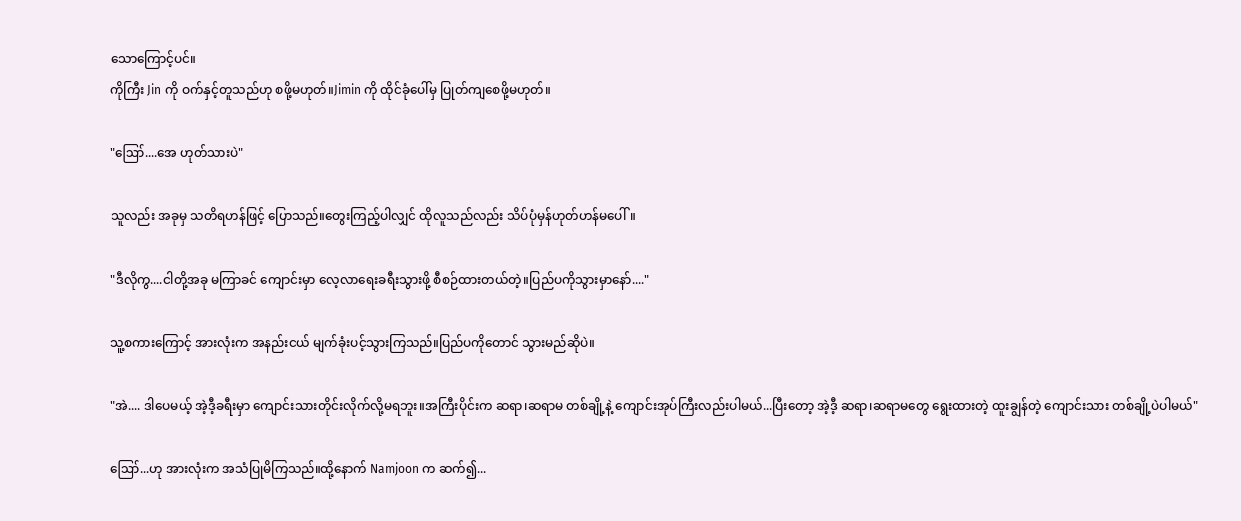သောကြောင့်ပင်။
ကိုကြီး Jin ကို ဝက်နှင့်တူသည်ဟု စဖို့မဟုတ်။Jimin ကို ထိုင်ခုံပေါ်မှ ပြုတ်ကျစေဖို့မဟုတ်။

"ဪ....အေ ဟုတ်သားပဲ"

သူလည်း အခုမှ သတိရဟန်ဖြင့် ပြောသည်။တွေးကြည့်ပါလျှင် ထိုလူသည်လည်း သိပ်ပုံမှန်ဟုတ်ဟန်မပေါ်။

"ဒီလိုကွ....ငါတို့အခု မကြာခင် ကျောင်းမှာ လေ့လာရေးခရီးသွားဖို့ စီစဉ်ထားတယ်တဲ့။ပြည်ပကိုသွားမှာနော်...."

သူ့စကားကြောင့် အားလုံးက အနည်းငယ် မျက်ခုံးပင့်သွားကြသည်။ပြည်ပကိုတောင် သွားမည်ဆိုပဲ။

"အဲ.... ဒါပေမယ့် အဲ့ဒီ့ခရီးမှာ ကျောင်းသားတိုင်းလိုက်လို့မရဘူး။အကြီးပိုင်းက ဆရာ၊ဆရာမ တစ်ချို့နဲ့ ကျောင်းအုပ်ကြီးလည်းပါမယ်...ပြီးတော့ အဲ့ဒီ့ ဆရာ၊ဆရာမတွေ ရွေးထားတဲ့ ထူးချွန်တဲ့ ကျောင်းသား တစ်ချို့ပဲပါမယ်"

ဪ...ဟု အားလုံးက အသံပြုမိကြသည်။ထို့နောက် Namjoon က ဆက်၍...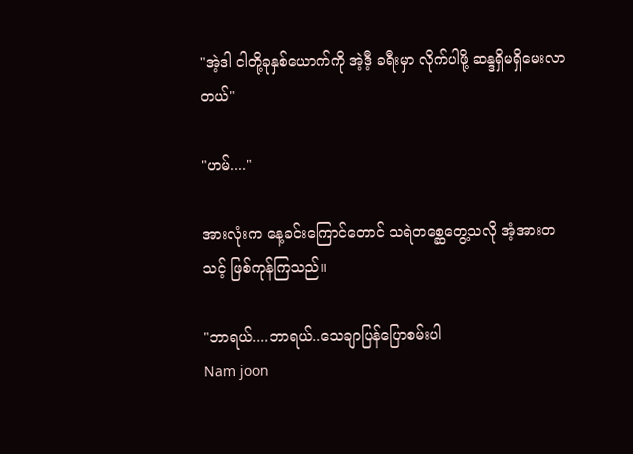"အဲ့ဒါ ငါတို့ခုနှစ်ယောက်ကို အဲ့ဒီ့ ခရီးမှာ လိုက်ပါဖို့ ဆန္ဒရှိမရှိမေးလာတယ်"

"ဟမ်...."

အားလုံးက နေ့ခင်းကြောင်တောင် သရဲတစ္ဆေတွေ့သလို အံ့အားတသင့် ဖြစ်ကုန်ကြသည်။

"ဘာရယ်....ဘာရယ်..သေချာပြန်ပြောစမ်းပါ
Nam joon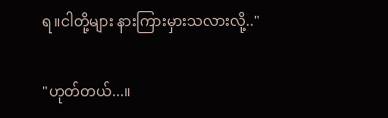ရ။ငါတို့များ နားကြားမှားသလားလို့.."

"ဟုတ်တယ်...။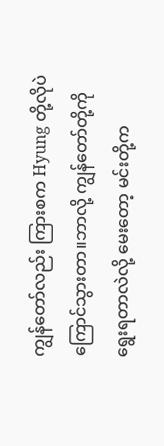ကျွန်တော်လည်း ကြားစက Hyung တို့လိုပဲ ကြောင်သွားတာ။ဘာလို့ ကျွန်တော်တို့ကို ရွေးရတာလဲလို့ မေးတော့ မင်းတို့က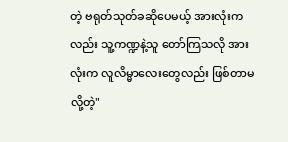တဲ့ ဗရုတ်သုတ်ခဆိုပေမယ့် အားလုံးကလည်း သူ့ကဏ္ဍနဲ့သူ တော်ကြသလို အားလုံးက လူလိမ္မာလေးတွေလည်း ဖြစ်တာမလို့တဲ့"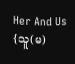Her And Us {သူ(မ)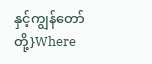နှင့်ကျွန်တော်တို့}Where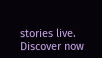stories live. Discover now